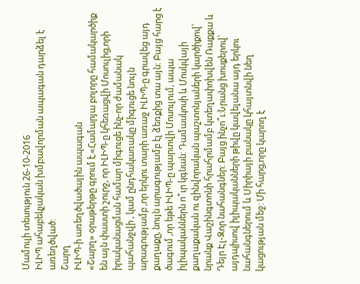Մամուլի տեսություն 26-10-2016
ԻԼԻՊ ահաբեկչական խմբավորման ապագան դարձել է առեղծված:
Շարղ
ԻԼԻՊ-ի առեղծվածային ապագան
«Շարղ» օրաթերթը գրում է.«Համարյա բոլորը համակարծիք են այն փաստի շուրջ, որ ԻԼԻՊ-ը կհեռացվի Մոսուլից,որի իրականացման համար միգուցե ինչ-որ ժամանակ պահանջվի , կամ ընդհակառակը միգուցե նույն արագությամբ ,որ երկու տարի առաջ ԻԼԻՊ-ը գրավեց այդ քաղաքը, նույն արագությամբ էլ ձեռքից տա այն: Բայց հարց է ծագում ,որ եթե ԻԼԻՊ-ը պարտվի Մոսուլում, ապա իլիպականներն ո՞ւր կգնան: Դամասկոսի և Մոսկվայի քաղաքական ու զինվորական պաշտոնյաների կարծիքով՝ նրանք Վաշինգտոնի հրահրմամբ կտեղափոխվեն Ռաքքա և Դեյր Էլ-Զոր նահանգներ: Բայց ինչո՞ւ:Նրանց խոսքերով՝ այդպիսով իլիպականների թիվը կավելանա այդ երկու նահանգներում և Սիրիայի բանակը կհայտնվի նեղ կացության մեջ: Մի հարց,որը կարող է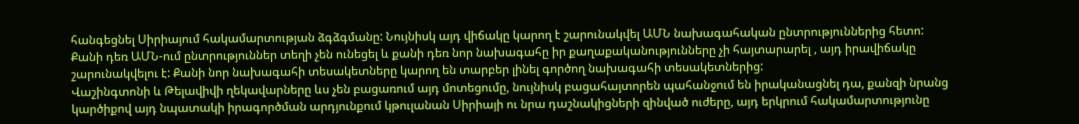հանգեցնել Սիրիայում հակամարտության ձգձգմանը: Նույնիսկ այդ վիճակը կարող է շարունակվել ԱՄՆ նախագահական ընտրություններից հետո:
Քանի դեռ ԱՄՆ-ում ընտրություններ տեղի չեն ունեցել և քանի դեռ նոր նախագահը իր քաղաքականությունները չի հայտարարել , այդ իրավիճակը շարունակվելու է: Քանի նոր նախագահի տեսակետները կարող են տարբեր լինել գործող նախագահի տեսակետներից:
Վաշինգտոնի և Թելավիվի ղեկավարները ևս չեն բացառում այդ մոտեցումը, նույնիսկ բացահայտորեն պահանջում են իրականացնել դա, քանզի նրանց կարծիքով այդ նպատակի իրագործման արդյունքում կթուլանան Սիրիայի ու նրա դաշնակիցների զինված ուժերը, այդ երկրում հակամարտությունը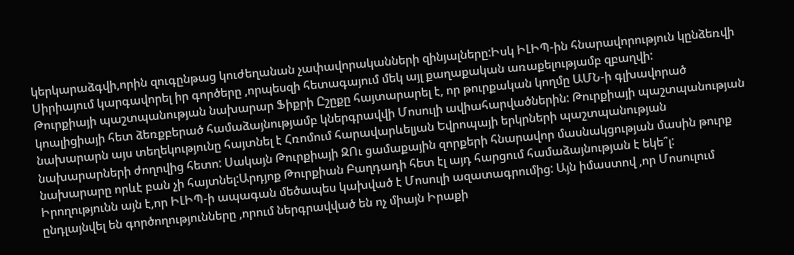կերկարաձգվի,որին զուգընթաց կուժեղանան չափավորականների զինյալները:Իսկ ԻԼԻՊ-ին հնարավորություն կընձեռվի Սիրիայում կարգավորել իր գործերը ,որպեսզի հետագայում մեկ այլ քաղաքական առաքելությամբ զբաղվի:
Թուրքիայի պաշտպանության նախարար Ֆիքրի Ըշըքը հայտարարել է, որ թուրքական կողմը ԱՄՆ-ի գլխավորած կոալիցիայի հետ ձեռքբերած համաձայնությամբ կներգրավվի Մոսուլի ավիահարվածներին: Թուրքիայի պաշտպանության նախարարն այս տեղեկությունը հայտնել է Հռոմում հարավարևելյան Եվրոպայի երկրների պաշտպանության նախարարների ժողովից հետո: Սակայն Թուրքիայի ԶՈւ ցամաքային զորքերի հնարավոր մասնակցության մասին թուրք նախարարը որևէ բան չի հայտնել:Արդյոք Թուրքիան Բաղդադի հետ էլ այդ հարցում համաձայնության է եկե՞լ:
Իրողությունն այն է,որ ԻԼԻՊ-ի ապագան մեծապես կախված է Մոսուլի ազատագրումից: Այն իմաստով ,որ Մոսուլում ընդլայնվել են գործողությունները ,որում ներգրավված են ոչ միայն Իրաքի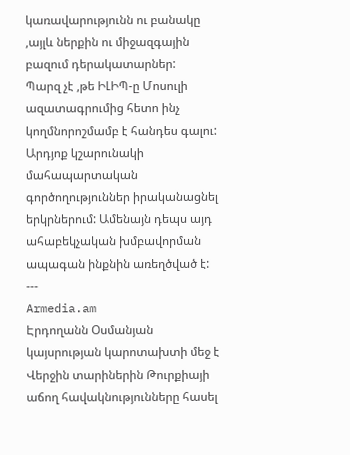կառավարությունն ու բանակը ,այլև ներքին ու միջազգային բազում դերակատարներ:
Պարզ չէ ,թե ԻԼԻՊ-ը Մոսուլի ազատագրումից հետո ինչ կողմնորոշմամբ է հանդես գալու: Արդյոք կշարունակի մահապարտական գործողություններ իրականացնել երկրներում: Ամենայն դեպս այդ ահաբեկչական խմբավորման ապագան ինքնին առեղծված է:
---
Armedia.am
Էրդողանն Օսմանյան կայսրության կարոտախտի մեջ է
Վերջին տարիներին Թուրքիայի աճող հավակնությունները հասել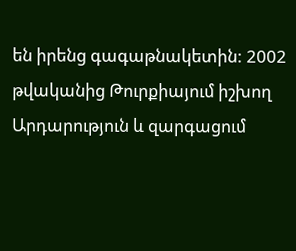են իրենց գագաթնակետին: 2002 թվականից Թուրքիայում իշխող Արդարություն և զարգացում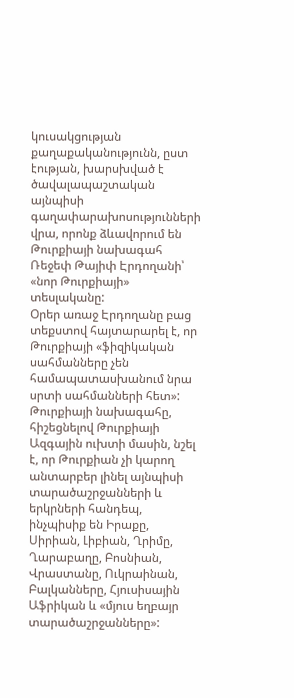կուսակցության քաղաքականությունն, ըստ էության, խարսխված է ծավալապաշտական այնպիսի գաղափարախոսությունների վրա, որոնք ձևավորում են Թուրքիայի նախագահ Ռեջեփ Թայիփ Էրդողանի՝ «նոր Թուրքիայի» տեսլականը:
Օրեր առաջ Էրդողանը բաց տեքստով հայտարարել է, որ Թուրքիայի «ֆիզիկական սահմանները չեն համապատասխանում նրա սրտի սահմանների հետ»: Թուրքիայի նախագահը, հիշեցնելով Թուրքիայի Ազգային ուխտի մասին, նշել է, որ Թուրքիան չի կարող անտարբեր լինել այնպիսի տարածաշրջանների և երկրների հանդեպ, ինչպիսիք են Իրաքը, Սիրիան, Լիբիան, Ղրիմը, Ղարաբաղը, Բոսնիան, Վրաստանը, Ուկրաինան, Բալկանները, Հյուսիսային Աֆրիկան և «մյուս եղբայր տարածաշրջանները»: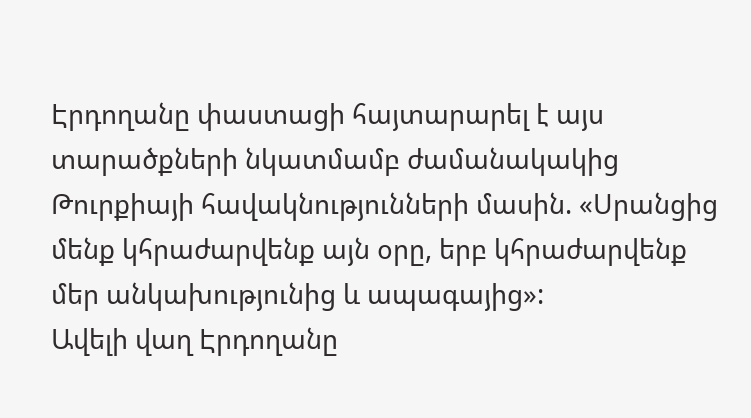Էրդողանը փաստացի հայտարարել է այս տարածքների նկատմամբ ժամանակակից Թուրքիայի հավակնությունների մասին. «Սրանցից մենք կհրաժարվենք այն օրը, երբ կհրաժարվենք մեր անկախությունից և ապագայից»:
Ավելի վաղ Էրդողանը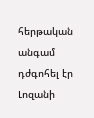հերթական անգամ դժգոհել էր Լոզանի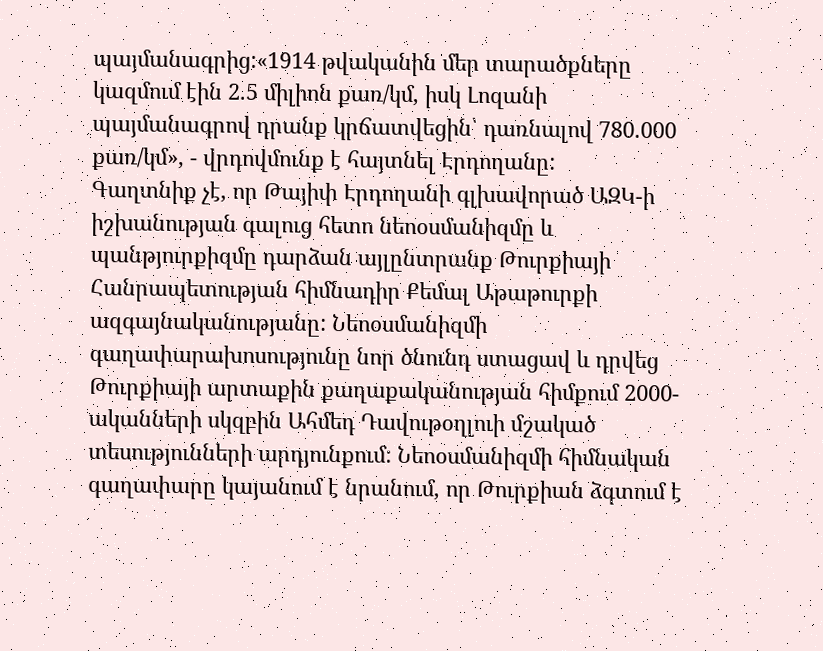պայմանագրից:«1914 թվականին մեր տարածքները կազմում էին 2.5 միլիոն քառ/կմ, իսկ Լոզանի պայմանագրով դրանք կրճատվեցին՝ դառնալով 780.000 քառ/կմ», - վրդովմունք է հայտնել Էրդողանը:
Գաղտնիք չէ, որ Թայիփ Էրդողանի գլխավորած ԱԶԿ-ի իշխանության գալուց հետո նեոօսմանիզմը և պանթյուրքիզմը դարձան այլընտրանք Թուրքիայի Հանրապետության հիմնադիր Քեմալ Աթաթուրքի ազգայնականությանը: Նեոօսմանիզմի գաղափարախոսությունը նոր ծնունդ ստացավ և դրվեց Թուրքիայի արտաքին քաղաքականության հիմքում 2000-ականների սկզբին Ահմեդ Դավութօղլուի մշակած տեսությունների արդյունքում: Նեոօսմանիզմի հիմնական գաղափարը կայանում է նրանում, որ Թուրքիան ձգտում է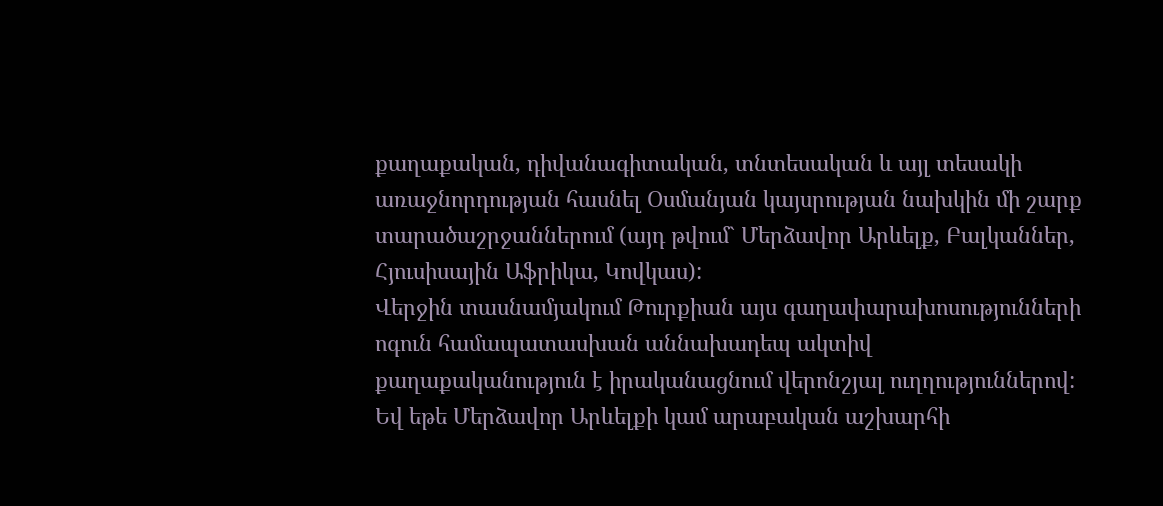քաղաքական, դիվանագիտական, տնտեսական և այլ տեսակի առաջնորդության հասնել Օսմանյան կայսրության նախկին մի շարք տարածաշրջաններում (այդ թվում` Մերձավոր Արևելք, Բալկաններ, Հյուսիսային Աֆրիկա, Կովկաս):
Վերջին տասնամյակում Թուրքիան այս գաղափարախոսությունների ոգուն համապատասխան աննախադեպ ակտիվ քաղաքականություն է իրականացնում վերոնշյալ ուղղություններով: Եվ եթե Մերձավոր Արևելքի կամ արաբական աշխարհի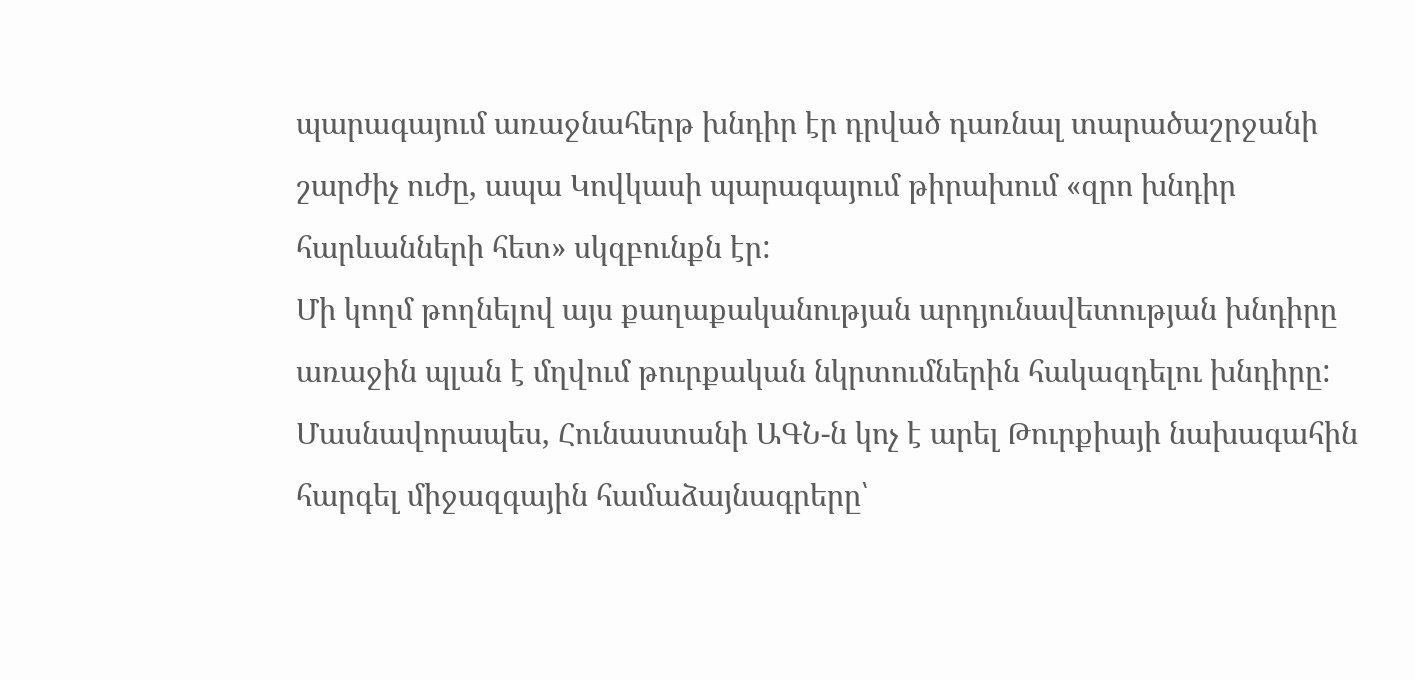պարագայում առաջնահերթ խնդիր էր դրված դառնալ տարածաշրջանի շարժիչ ուժը, ապա Կովկասի պարագայում թիրախում «զրո խնդիր հարևանների հետ» սկզբունքն էր:
Մի կողմ թողնելով այս քաղաքականության արդյունավետության խնդիրը առաջին պլան է մղվում թուրքական նկրտումներին հակազդելու խնդիրը: Մասնավորապես, Հունաստանի ԱԳՆ-ն կոչ է արել Թուրքիայի նախագահին հարգել միջազգային համաձայնագրերը՝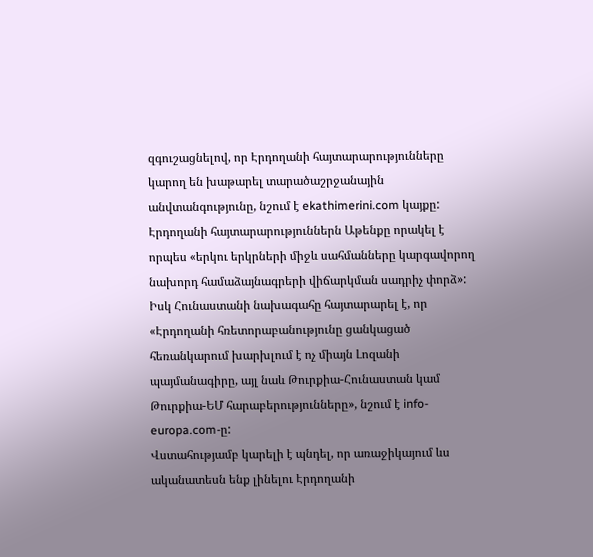զգուշացնելով, որ Էրդողանի հայտարարությունները կարող են խաթարել տարածաշրջանային անվտանգությունը, նշում է ekathimerini.com կայքը: Էրդողանի հայտարարություններն Աթենքը որակել է որպես «երկու երկրների միջև սահմանները կարգավորող նախորդ համաձայնագրերի վիճարկման սադրիչ փորձ»: Իսկ Հունաստանի նախագահը հայտարարել է, որ «Էրդողանի հռետորաբանությունը ցանկացած հեռանկարում խարխլում է ոչ միայն Լոզանի պայմանագիրը, այլ նաև Թուրքիա-Հունաստան կամ Թուրքիա-ԵՄ հարաբերությունները», նշում է info-europa.com-ը:
Վստահությամբ կարելի է պնդել, որ առաջիկայում ևս ականատեսն ենք լինելու Էրդողանի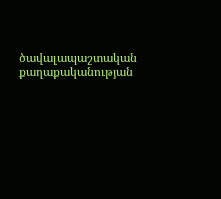ծավալապաշտական քաղաքականության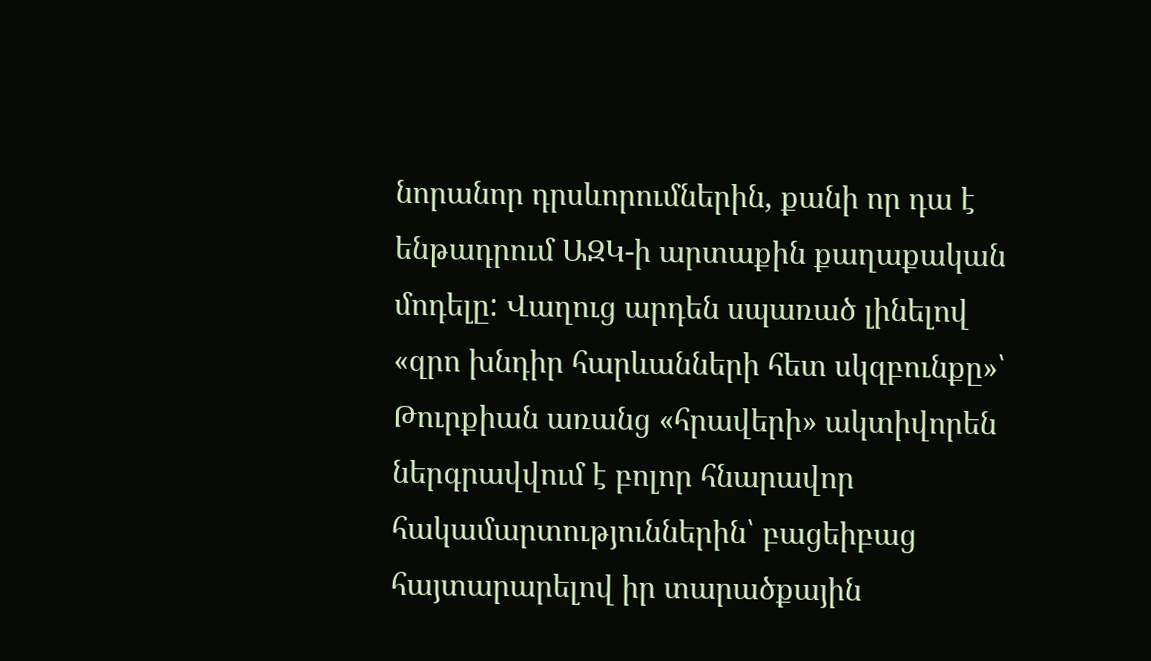նորանոր դրսևորումներին, քանի որ դա է ենթադրում ԱԶԿ-ի արտաքին քաղաքական մոդելը: Վաղուց արդեն սպառած լինելով «զրո խնդիր հարևանների հետ սկզբունքը»՝ Թուրքիան առանց «հրավերի» ակտիվորեն ներգրավվում է բոլոր հնարավոր հակամարտություններին՝ բացեիբաց հայտարարելով իր տարածքային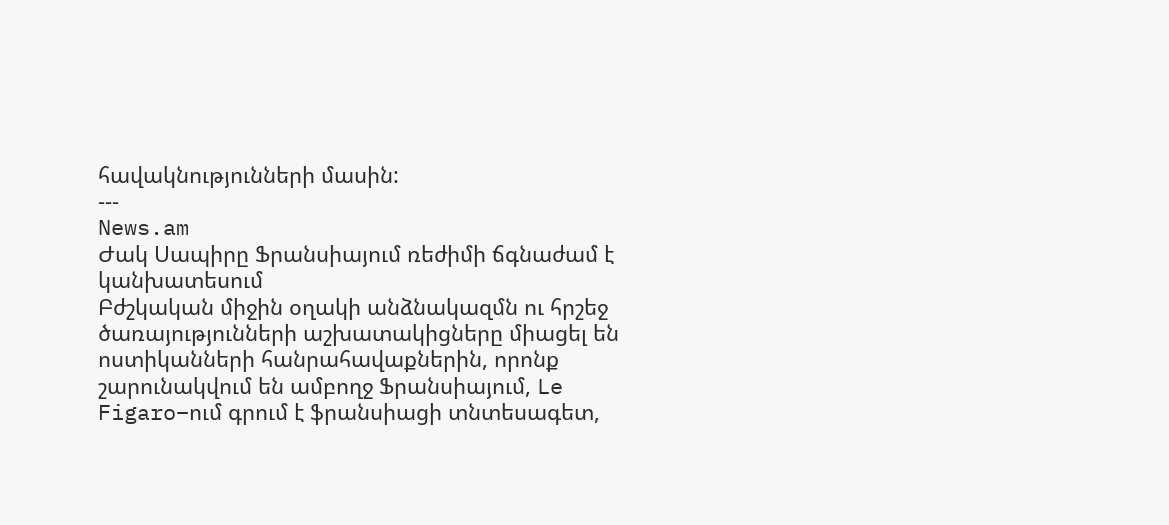հավակնությունների մասին:
---
News.am
Ժակ Սապիրը Ֆրանսիայում ռեժիմի ճգնաժամ է կանխատեսում
Բժշկական միջին օղակի անձնակազմն ու հրշեջ ծառայությունների աշխատակիցները միացել են ոստիկանների հանրահավաքներին, որոնք շարունակվում են ամբողջ Ֆրանսիայում, Le Figaro–ում գրում է ֆրանսիացի տնտեսագետ,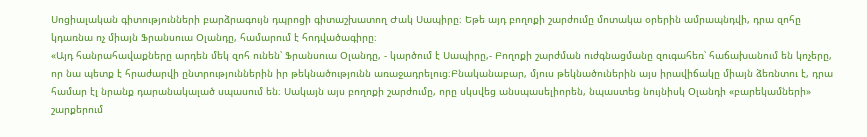Սոցիալական գիտությունների բարձրագույն դպրոցի գիտաշխատող Ժակ Սապիրը։ Եթե այդ բողոքի շարժումը մոտակա օրերին ամրապնդվի, դրա զոհը կդառնա ոչ միայն Ֆրանսուա Օլանդը, համարում է հոդվածագիրը։
«Այդ հանրահավաքները արդեն մեկ զոհ ունեն՝ Ֆրանսուա Օլանդը, - կարծում է Սապիրը,- Բողոքի շարժման ուժգնացմանը զուգահեռ՝ հաճախանում են կոչերը, որ նա պետք է հրաժարվի ընտրություններին իր թեկնածությունն առաջադրելուց։Բնականաբար, մյուս թեկնածուներին այս իրավիճակը միայն ձեռնտու է, դրա համար էլ նրանք դարանակալած սպասում են։ Սակայն այս բողոքի շարժումը, որը սկսվեց անսպասելիորեն, նպաստեց նույնիսկ Օլանդի «բարեկամների» շարքերում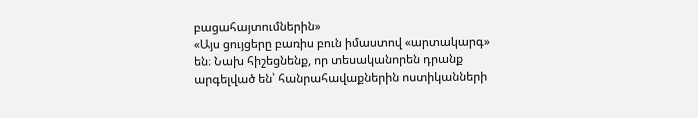բացահայտումներին»
«Այս ցույցերը բառիս բուն իմաստով «արտակարգ» են։ Նախ հիշեցնենք, որ տեսականորեն դրանք արգելված են՝ հանրահավաքներին ոստիկանների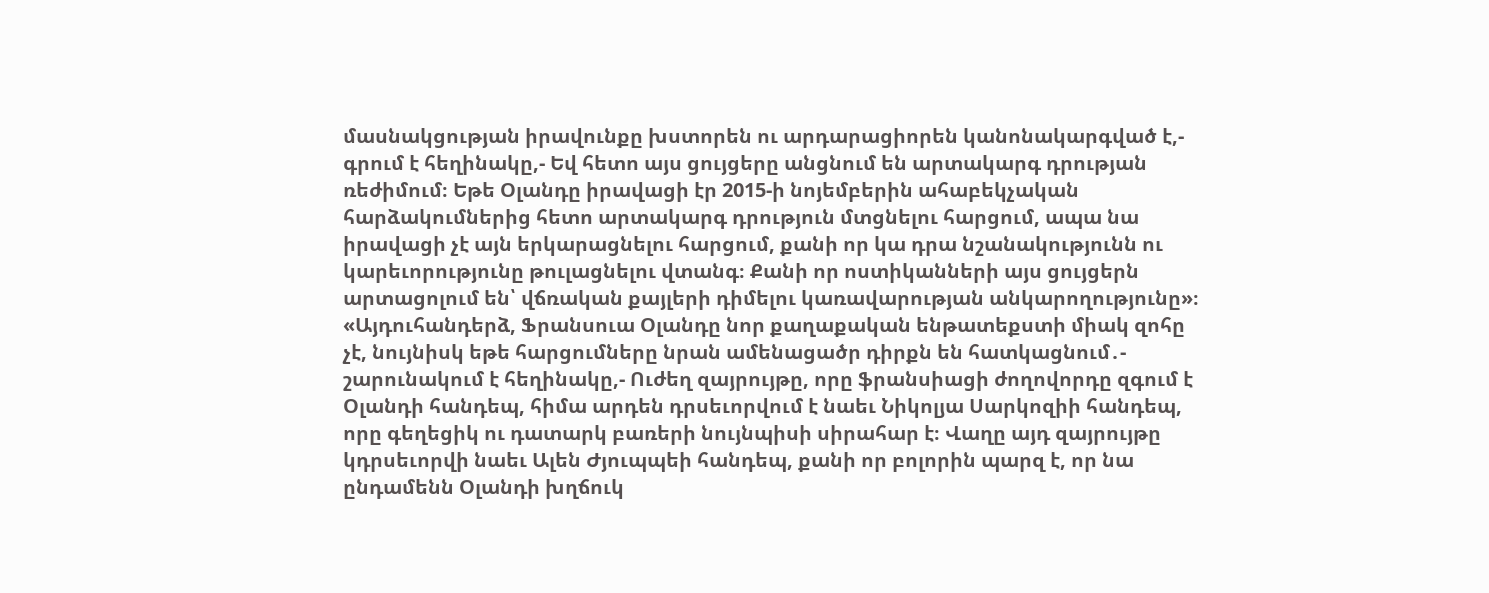մասնակցության իրավունքը խստորեն ու արդարացիորեն կանոնակարգված է,- գրում է հեղինակը,- Եվ հետո այս ցույցերը անցնում են արտակարգ դրության ռեժիմում։ Եթե Օլանդը իրավացի էր 2015-ի նոյեմբերին ահաբեկչական հարձակումներից հետո արտակարգ դրություն մտցնելու հարցում, ապա նա իրավացի չէ այն երկարացնելու հարցում, քանի որ կա դրա նշանակությունն ու կարեւորությունը թուլացնելու վտանգ։ Քանի որ ոստիկանների այս ցույցերն արտացոլում են՝ վճռական քայլերի դիմելու կառավարության անկարողությունը»։
«Այդուհանդերձ, Ֆրանսուա Օլանդը նոր քաղաքական ենթատեքստի միակ զոհը չէ, նույնիսկ եթե հարցումները նրան ամենացածր դիրքն են հատկացնում․- շարունակում է հեղինակը,- Ուժեղ զայրույթը, որը ֆրանսիացի ժողովորդը զգում է Օլանդի հանդեպ, հիմա արդեն դրսեւորվում է նաեւ Նիկոլյա Սարկոզիի հանդեպ, որը գեղեցիկ ու դատարկ բառերի նույնպիսի սիրահար է։ Վաղը այդ զայրույթը կդրսեւորվի նաեւ Ալեն Ժյուպպեի հանդեպ, քանի որ բոլորին պարզ է, որ նա ընդամենն Օլանդի խղճուկ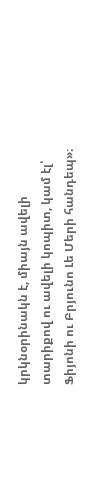կրկնօրինակն է, միայն ավելի տարիքով ու ավելի կոպիտ, կամ էլ՝ Ֆիյոնի ու Բրյունո Լե Մերի հանդեպ»։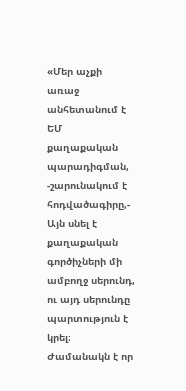«Մեր աչքի առաջ անհետանում է ԵՄ քաղաքական պարադիգման, -շարունակում է հոդվածագիրը,- Այն սնել է քաղաքական գործիչների մի ամբողջ սերունդ, ու այդ սերունդը պարտություն է կրել։ Ժամանակն է որ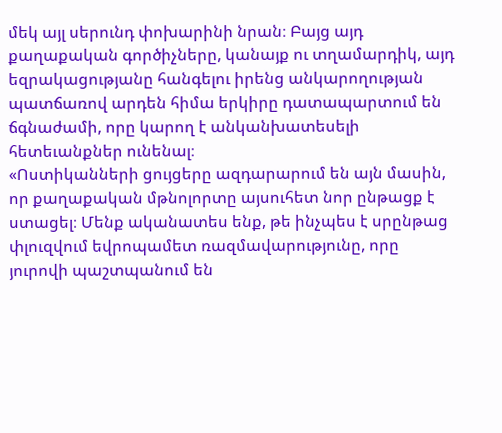մեկ այլ սերունդ փոխարինի նրան։ Բայց այդ քաղաքական գործիչները, կանայք ու տղամարդիկ, այդ եզրակացությանը հանգելու իրենց անկարողության պատճառով արդեն հիմա երկիրը դատապարտում են ճգնաժամի, որը կարող է անկանխատեսելի հետեւանքներ ունենալ։
«Ոստիկանների ցույցերը ազդարարում են այն մասին, որ քաղաքական մթնոլորտը այսուհետ նոր ընթացք է ստացել։ Մենք ականատես ենք, թե ինչպես է սրընթաց փլուզվում եվրոպամետ ռազմավարությունը, որը յուրովի պաշտպանում են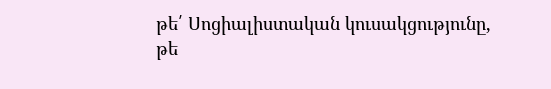թե՛ Սոցիալիստական կուսակցությունը, թե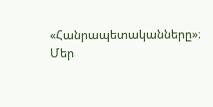«Հանրապետականները»։ Մեր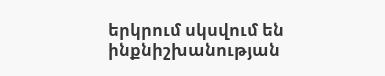երկրում սկսվում են ինքնիշխանության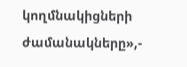կողմնակիցների ժամանակները»,-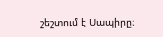շեշտում է Սապիրը։